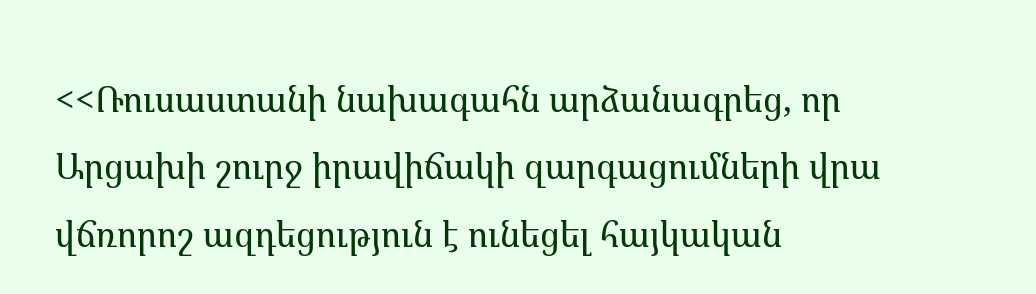<<Ռուսաստանի նախագահն արձանագրեց, որ Արցախի շուրջ իրավիճակի զարգացումների վրա վճռորոշ ազդեցություն է ունեցել հայկական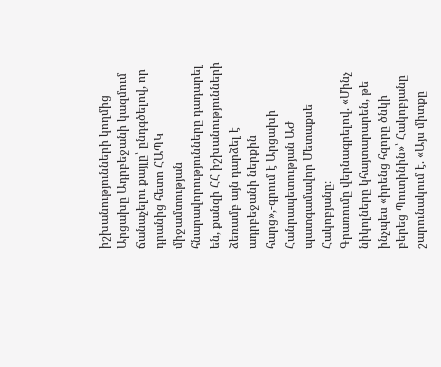իշխանությունների կողմից Արցախը Ադրբեջանի կազմում ճանաչելու քայլը՝ ընդգծելով, որ դրանից հետո ՀԱՊԿ միջամտության հնարավորությունները դադարել են, քանզի ՀՀ իշխանությունների ձեռամբ այն դարձել է ադրբեջանի ներքին հարց»,-գրում է Արցախի Հանրապետության ԱԺ պատգամավոր Մետաքսե Հակոբյանը։
Գրառումը վերնագրելով. «Մինչ նիկոլները կհայտարարեն, թե ինչպես «իրենց հզորը ծնկի բերեց Պուտինին»՝ Հակոբյանը շարունակում է. «Այս միտքը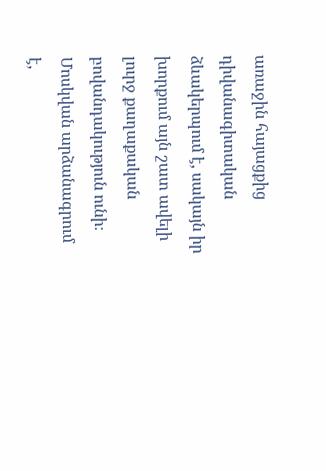առաջին հայացքից դիվանագիտական ձևակերպում է, սակայն իր խորքում այն շատ ավելի լուրջ քաղաքական բովանդակություն ունի։
Մոսկվան արձանագրում է,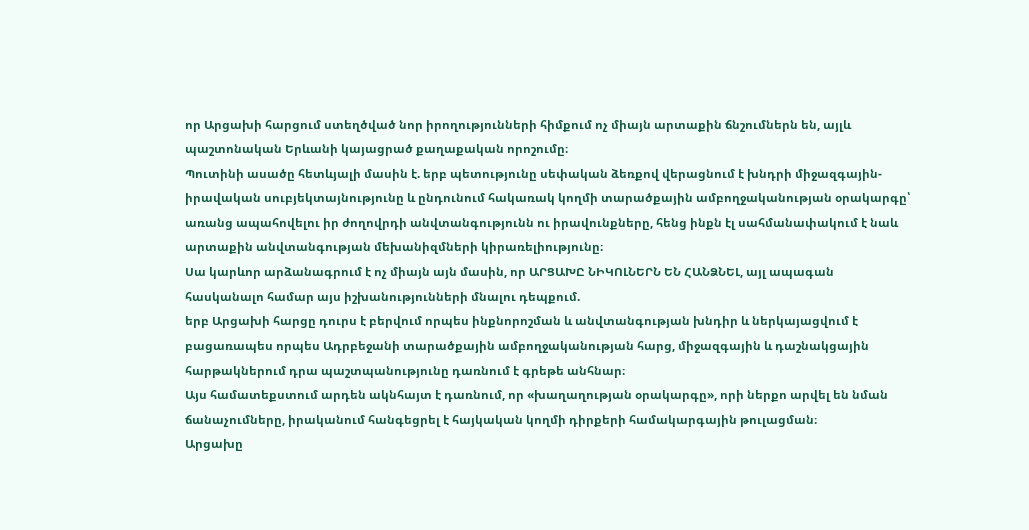որ Արցախի հարցում ստեղծված նոր իրողությունների հիմքում ոչ միայն արտաքին ճնշումներն են, այլև պաշտոնական Երևանի կայացրած քաղաքական որոշումը։
Պուտինի ասածը հետևյալի մասին է. երբ պետությունը սեփական ձեռքով վերացնում է խնդրի միջազգային-իրավական սուբյեկտայնությունը և ընդունում հակառակ կողմի տարածքային ամբողջականության օրակարգը՝ առանց ապահովելու իր ժողովրդի անվտանգությունն ու իրավունքները, հենց ինքն էլ սահմանափակում է նաև արտաքին անվտանգության մեխանիզմների կիրառելիությունը։
Սա կարևոր արձանագրում է ոչ միայն այն մասին, որ ԱՐՑԱԽԸ ՆԻԿՈԼՆԵՐՆ ԵՆ ՀԱՆՁՆԵԼ, այլ ապագան հասկանալո համար այս իշխանությունների մնալու դեպքում.
երբ Արցախի հարցը դուրս է բերվում որպես ինքնորոշման և անվտանգության խնդիր և ներկայացվում է բացառապես որպես Ադրբեջանի տարածքային ամբողջականության հարց, միջազգային և դաշնակցային հարթակներում դրա պաշտպանությունը դառնում է գրեթե անհնար։
Այս համատեքստում արդեն ակնհայտ է դառնում, որ «խաղաղության օրակարգը», որի ներքո արվել են նման ճանաչումները, իրականում հանգեցրել է հայկական կողմի դիրքերի համակարգային թուլացման։
Արցախը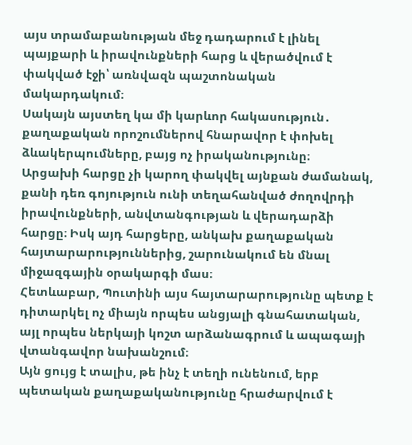այս տրամաբանության մեջ դադարում է լինել պայքարի և իրավունքների հարց և վերածվում է փակված էջի՝ առնվազն պաշտոնական մակարդակում։
Սակայն այստեղ կա մի կարևոր հակասություն․ քաղաքական որոշումներով հնարավոր է փոխել ձևակերպումները, բայց ոչ իրականությունը։
Արցախի հարցը չի կարող փակվել այնքան ժամանակ, քանի դեռ գոյություն ունի տեղահանված ժողովրդի իրավունքների, անվտանգության և վերադարձի հարցը։ Իսկ այդ հարցերը, անկախ քաղաքական հայտարարություններից, շարունակում են մնալ միջազգային օրակարգի մաս։
Հետևաբար, Պուտինի այս հայտարարությունը պետք է դիտարկել ոչ միայն որպես անցյալի գնահատական, այլ որպես ներկայի կոշտ արձանագրում և ապագայի վտանգավոր նախանշում։
Այն ցույց է տալիս, թե ինչ է տեղի ունենում, երբ պետական քաղաքականությունը հրաժարվում է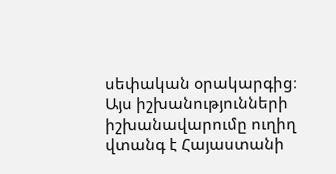սեփական օրակարգից։
Այս իշխանությունների իշխանավարումը ուղիղ վտանգ է Հայաստանի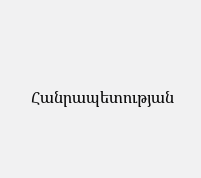Հանրապետության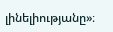լինելիությանը»։